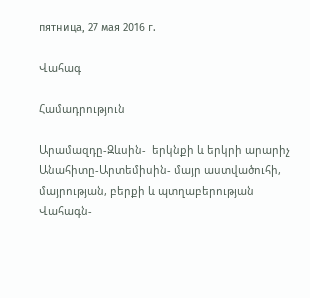пятница, 27 мая 2016 г.

Վահագ

Համադրություն

Արամազդը-Զևսին-  երկնքի և երկրի արարիչ
Անահիտը-Արտեմիսին- մայր աստվածուհի, մայրության, բերքի և պտղաբերության
Վահագն-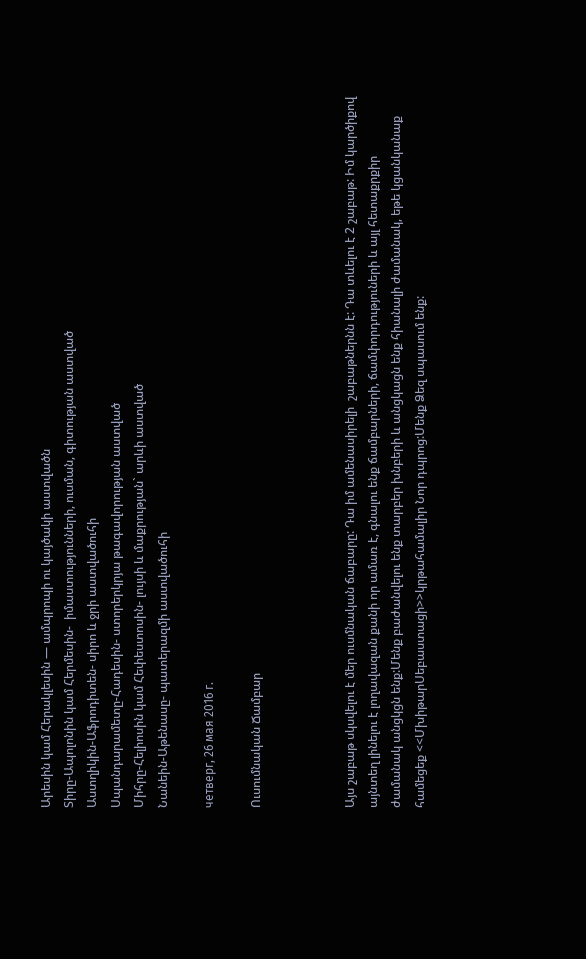Արեսին կամ Հերակլեսին — ամպրոպի ու կայծակի աստվածն
Տիրը-Ապոլոնին կամ Հերմեսին-  իմաստությունների, ուսման, գիտության աստված
Աստղիկին-Աֆրոդիտեն- սիրո և ջրի աստվածուհի
Սպանդարամետը-Հադեսին- ստորերկրյա թագավորության աստված
Միհրը-Հելիոսին կամ Հեփեստոսին- լույսի և մաքրության` արևի աստված
Նանեին-Աթենասը- պատերազմի աստվածուհի

четверг, 26 мая 2016 г.

Ուսումնական Ճամբար



Այս շաբաթ սկսվելու է մեր ուսմնական ճաբարը: Դա իմ ամենասիրելի  շաբաթներնն է: Դա տևելու է 2 շաբաթ: Իմ կարծիքով այնտեղ լինելու է լողավազան քանի որ ամառ է, գնալու ենք ճամբարների, ճամփորդություների և այլ հետաքրքիր  ժամանակ անցկցն ենք:Մենք բաժանվելու ենք տարբեր խնբերի և անցկացն ենք հիանալի ժամանակ, եթե կցանկանաք համեցեք <<ՄխիթարՍեբաստացի>>կրթահամալիր Նոր դպրոց:Մենք Ձեզ սպասում ենք: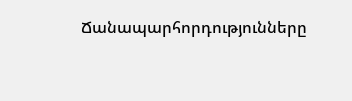Ճանապարհորդությունները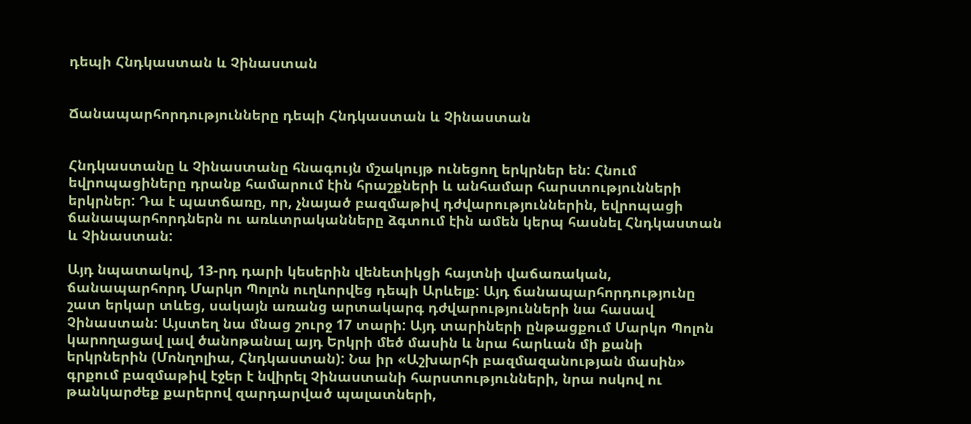դեպի Հնդկաստան և Չինաստան


Ճանապարհորդությունները դեպի Հնդկաստան և Չինաստան


Հնդկաստանը և Չինաստանը հնագույն մշակույթ ունեցող երկրներ են: Հնում եվրոպացիները դրանք համարում էին հրաշքների և անհամար հարստությունների երկրներ: Դա է պատճառը, որ, չնայած բազմաթիվ դժվարություններին, եվրոպացի ճանապարհորդներն ու առևտրականները ձգտում էին ամեն կերպ հասնել Հնդկաստան և Չինաստան:

Այդ նպատակով, 13-րդ դարի կեսերին վենետիկցի հայտնի վաճառական, ճանապարհորդ Մարկո Պոլոն ուղևորվեց դեպի Արևելք: Այդ ճանապարհորդությունը շատ երկար տևեց, սակայն առանց արտակարգ դժվարությունների նա հասավ Չինաստան: Այստեղ նա մնաց շուրջ 17 տարի: Այդ տարիների ընթացքում Մարկո Պոլոն կարողացավ լավ ծանոթանալ այդ Երկրի մեծ մասին և նրա հարևան մի քանի երկրներին (Մոնղոլիա, Հնդկաստան): Նա իր «Աշխարհի բազմազանության մասին» գրքում բազմաթիվ էջեր է նվիրել Չինաստանի հարստությունների, նրա ոսկով ու թանկարժեք քարերով զարդարված պալատների,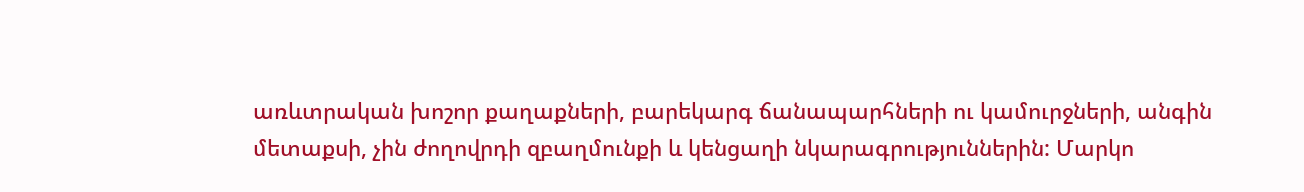առևտրական խոշոր քաղաքների, բարեկարգ ճանապարհների ու կամուրջների, անգին մետաքսի, չին ժողովրդի զբաղմունքի և կենցաղի նկարագրություններին: Մարկո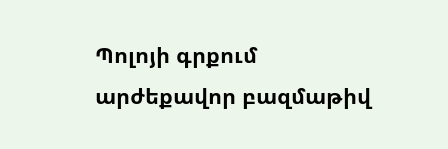Պոլոյի գրքում արժեքավոր բազմաթիվ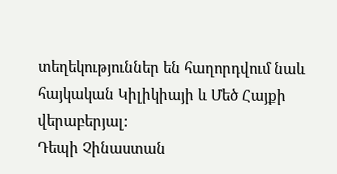տեղեկություններ են հաղորդվում նաև հայկական Կիլիկիայի և Մեծ Հայքի վերաբերյալ:
Դեպի Չինաստան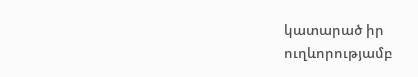կատարած իր ուղևորությամբ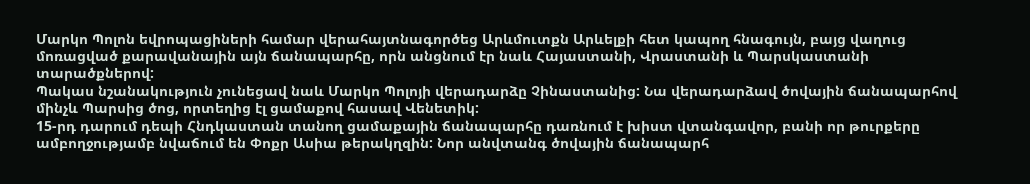Մարկո Պոլոն եվրոպացիների համար վերահայտնագործեց Արևմուտքն Արևելքի հետ կապող հնագույն, բայց վաղուց մոռացված քարավանային այն ճանապարհը, որն անցնում էր նաև Հայաստանի, Վրաստանի և Պարսկաստանի տարածքներով:
Պակաս նշանակություն չունեցավ նաև Մարկո Պոլոյի վերադարձը Չինաստանից: Նա վերադարձավ ծովային ճանապարհով մինչև Պարսից ծոց, որտեղից էլ ցամաքով հասավ Վենետիկ:
15-րդ դարում դեպի Հնդկաստան տանող ցամաքային ճանապարհը դառնում է խիստ վտանգավոր, բանի որ թուրքերը ամբողջությամբ նվաճում են Փոքր Ասիա թերակղզին: Նոր անվտանգ ծովային ճանապարհ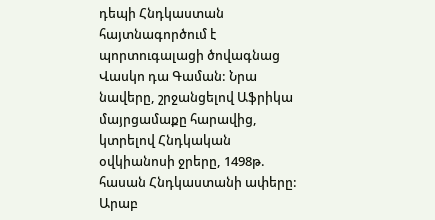դեպի Հնդկաստան հայտնագործում է պորտուգալացի ծովագնաց Վասկո դա Գաման: Նրա նավերը, շրջանցելով Աֆրիկա մայրցամաքը հարավից, կտրելով Հնդկական օվկիանոսի ջրերը, 1498թ. հասան Հնդկաստանի ափերը:
Արաբ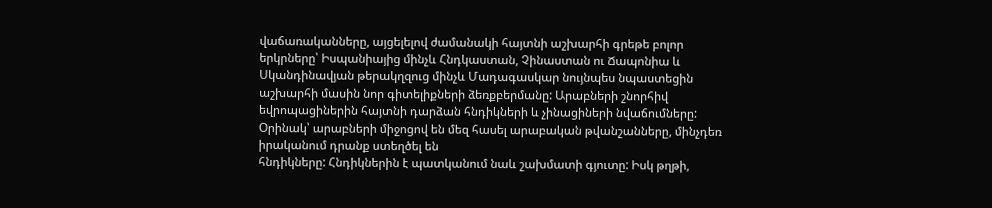վաճառականները, այցելելով ժամանակի հայտնի աշխարհի գրեթե բոլոր երկրները՝ Իսպանիայից մինչև Հնդկաստան, Չինաստան ու Ճապոնիա և Սկանդինավյան թերակղզուց մինչև Մադագասկար նույնպես նպաստեցին աշխարհի մասին նոր գիտելիքների ձեռքբերմանը: Արաբների շնորհիվ եվրոպացիներին հայտնի դարձան հնդիկների և չինացիների նվաճումները: Օրինակ՝ արաբների միջոցով են մեզ հասել արաբական թվանշանները, մինչդեռ իրականում դրանք ստեղծել են
հնդիկները: Հնդիկներին է պատկանում նաև շախմատի գյուտը: Իսկ թղթի,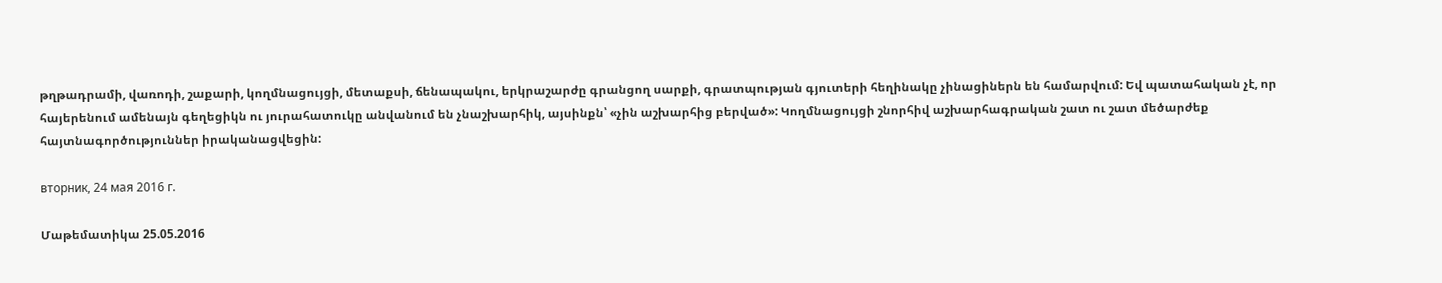թղթադրամի, վառոդի, շաքարի, կողմնացույցի, մետաքսի, ճենապակու, երկրաշարժը գրանցող սարքի, գրատպության գյուտերի հեղինակը չինացիներն են համարվում: Եվ պատահական չէ, որ հայերենում ամենայն գեղեցիկն ու յուրահատուկը անվանում են չնաշխարհիկ, այսինքն՝ «չին աշխարհից բերված»: Կողմնացույցի շնորհիվ աշխարհագրական շատ ու շատ մեծարժեք հայտնագործություններ իրականացվեցին:

вторник, 24 мая 2016 г.

Մաթեմատիկա 25.05.2016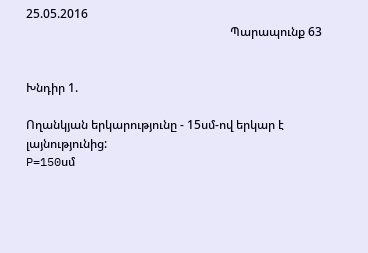25.05.2016
                                                                    Պարապունք 63


Խնդիր 1.

Ողանկյան երկարությունը - 15սմ-ով երկար է լայնությունից:
P=150սմ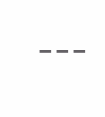---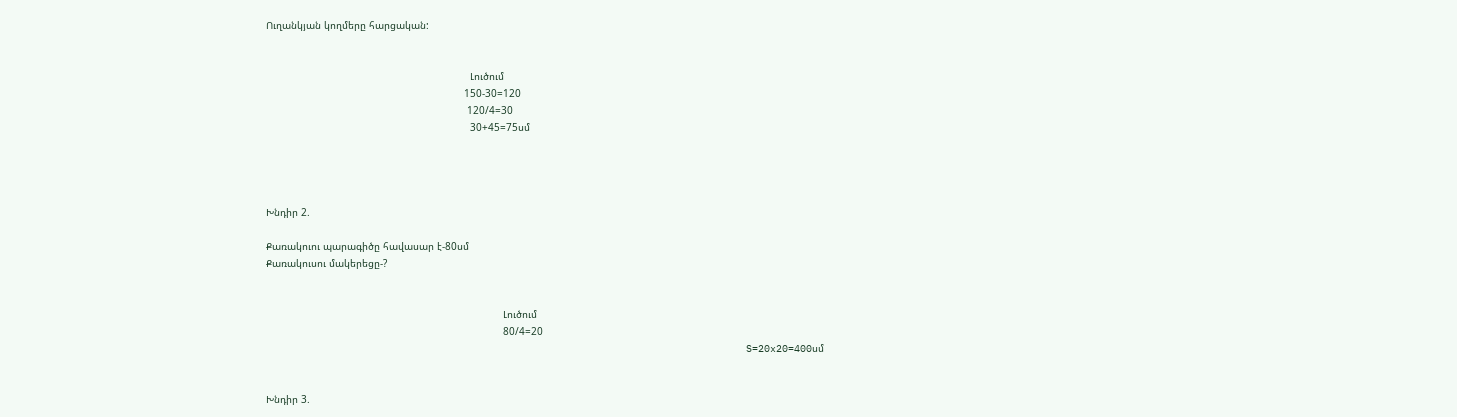Ուղանկյան կողմերը հարցական:


                                                                    Լուծում
                                                                  150-30=120
                                                                   120/4=30
                                                                    30+45=75սմ




Խնդիր 2.

Քառակուու պարագիծը հավասար է-80սմ
Քառակուսու մակերեցը-?


                                                                               Լուծում
                                                                               80/4=20
                                                                                S=20x20=400սմ


Խնդիր 3.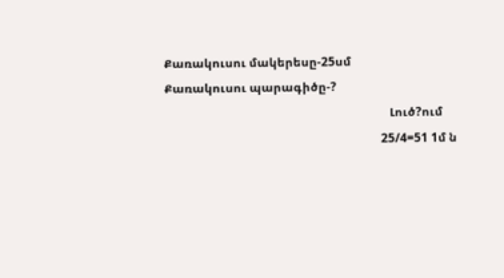Քառակուսու մակերեսը-25սմ
Քառակուսու պարագիծը-?
                                                                           Լուծ?ում
                                                                        25/4=51 1մ ն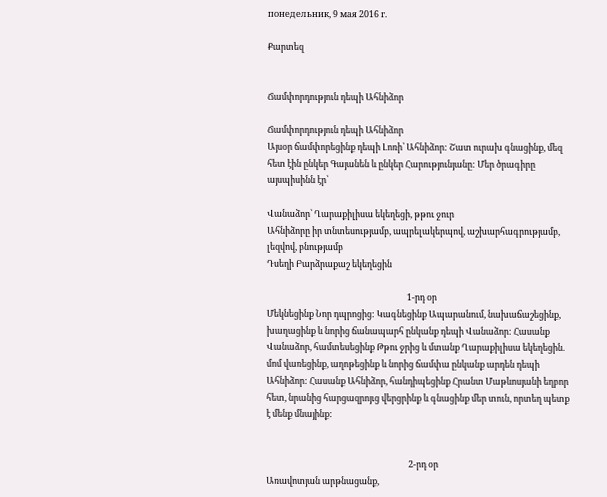понедельник, 9 мая 2016 г.

Քարտեզ


Ճամփորդություն դեպի Ահնիձոր

Ճամփորդություն դեպի Ահնիձոր
Այսօր ճամփորեցինք դեպի Լոռի՝ Ահնիձոր: Շատ ուրախ գնացինք, մեզ հետ էին ընկեր Գայանեն և ընկեր Հարությունյանը: Մեր ծրագիրը այսպիսինն էր՝

Վանաձոր՝ Ղարաքիլիսա եկեղեցի, թթու ջուր
Ահնիձորը իր տնտեսությամբ, ապրելակերպով, աշխարհագրությամբ, լեզվով, բնությամբ
Դսեղի Բարձրաքաշ եկեղեցին

                                                                      1-րդ օր
Մեկնեցինք Նոր դպրոցից: Կագնեցինք Ապարանում, նախաճաշեցինք, խաղացինք և նորից ճանապարհ ընկանք դեպի Վանաձոր: Հասանք Վանաձոր, համտեսեցինք Թթու ջրից և մտանք Ղարաքիլիսա եկեղեցին. մոմ վառեցինք, աղոթեցինք և նորից ճամփա ընկանք արդեն դեպի Ահնիձոր: Հասանք Ահնիձոր, հանդիպեցինք Հրանտ Մաթևոսյանի եղբոր հետ, նրանից հարցազրոյւց վերցրինք և գնացինք մեր տուն, որտեղ պետք է մենք մնայինք:


                                                                       2-րդ օր
Առավոտյան արթնացանք,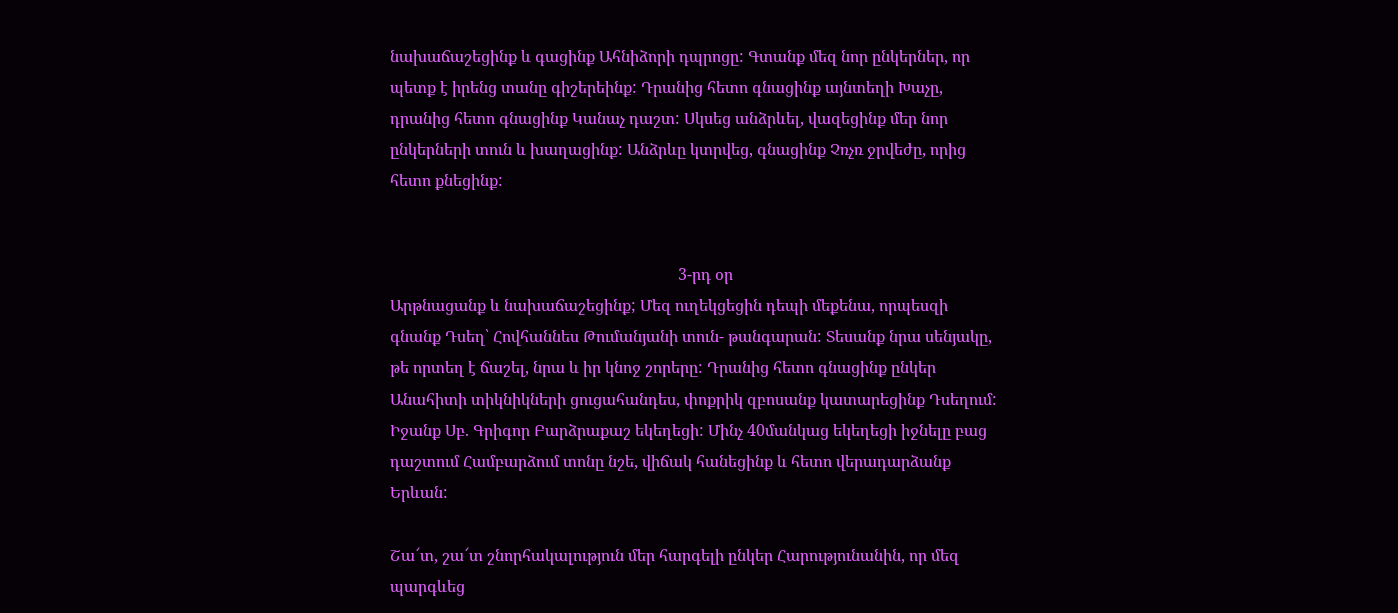նախաճաշեցինք և գացինք Ահնիձորի դպրոցը: Գտանք մեզ նոր ընկերներ, որ պետք է իրենց տանը գիշերեինք: Դրանից հետո գնացինք այնտեղի Խաչը, դրանից հետո գնացինք Կանաչ դաշտ: Սկսեց անձրևել, վազեցինք մեր նոր ընկերների տուն և խաղացինք: Անձրևը կտրվեց, գնացինք Չռչռ ջրվեժը, որից հետո քնեցինք:


                                                                        3-րդ օր
Արթնացանք և նախաճաշեցինք; Մեզ ուղեկցեցին դեպի մեքենա, որպեսզի գնանք Դսեղ՝ Հովհաննես Թումանյանի տուն- թանգարան: Տեսանք նրա սենյակը, թե որտեղ է ճաշել, նրա և իր կնոջ շորերը: Դրանից հետո գնացինք ընկեր Անահիտի տիկնիկների ցուցահանդես, փոքրիկ զբոսանք կատարեցինք Դսեղում: Իջանք Սբ. Գրիգոր Բարձրաքաշ եկեղեցի: Մինչ 40մանկաց եկեղեցի իջնելը բաց դաշտում Համբարձում տոնը նշե, վիճակ հանեցինք և հետո վերադարձանք Երևան:

Շա՜տ, շա՜տ շնորհակալություն մեր հարգելի ընկեր Հարությունանին, որ մեզ պարգևեց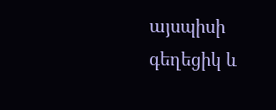այսպիսի գեղեցիկ և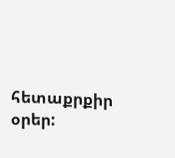հետաքրքիր օրեր: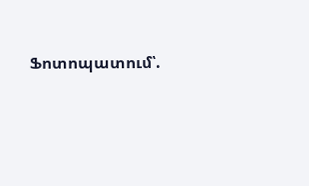Ֆոտոպատում՝.